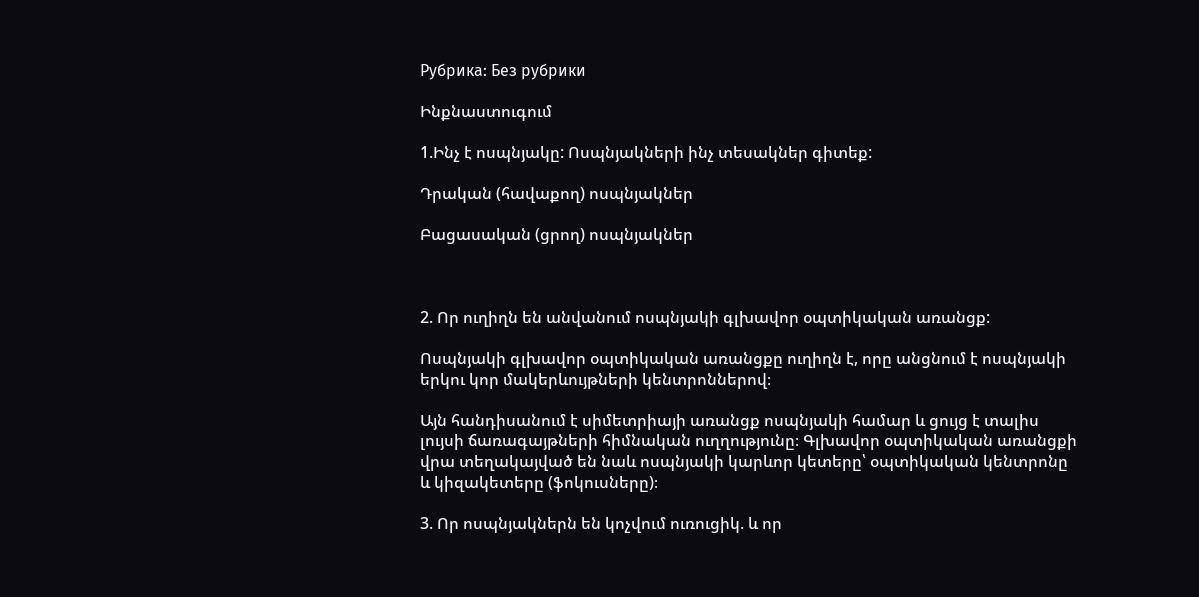Рубрика: Без рубрики

Ինքնաստուգում

1.Ինչ է ոսպնյակը: Ոսպնյակների ինչ տեսակներ գիտեք:

Դրական (հավաքող) ոսպնյակներ

Բացասական (ցրող) ոսպնյակներ



2. Որ ուղիղն են անվանում ոսպնյակի գլխավոր օպտիկական առանցք:

Ոսպնյակի գլխավոր օպտիկական առանցքը ուղիղն է, որը անցնում է ոսպնյակի երկու կոր մակերևույթների կենտրոններով։

Այն հանդիսանում է սիմետրիայի առանցք ոսպնյակի համար և ցույց է տալիս լույսի ճառագայթների հիմնական ուղղությունը։ Գլխավոր օպտիկական առանցքի վրա տեղակայված են նաև ոսպնյակի կարևոր կետերը՝ օպտիկական կենտրոնը և կիզակետերը (ֆոկուսները)։

3. Որ ոսպնյակներն են կոչվում ուռուցիկ. և որ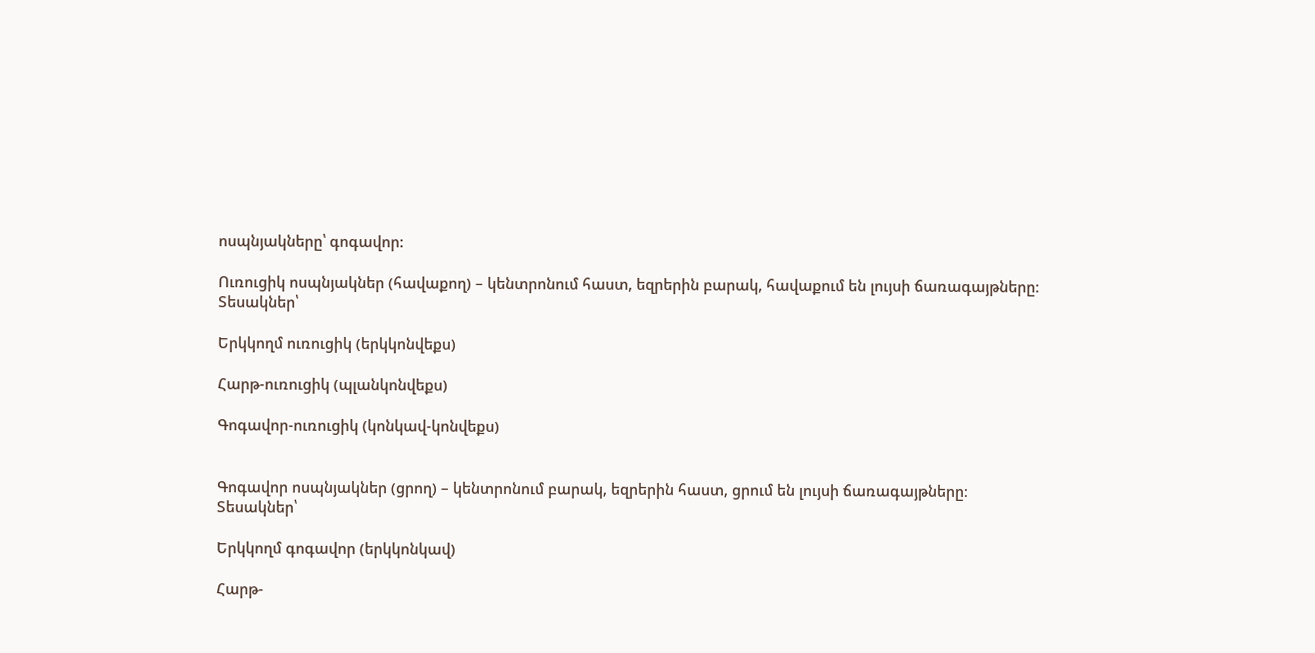ոսպնյակները՝ գոգավոր:

Ուռուցիկ ոսպնյակներ (հավաքող) – կենտրոնում հաստ, եզրերին բարակ, հավաքում են լույսի ճառագայթները։
Տեսակներ՝

Երկկողմ ուռուցիկ (երկկոնվեքս)

Հարթ-ուռուցիկ (պլանկոնվեքս)

Գոգավոր-ուռուցիկ (կոնկավ-կոնվեքս)


Գոգավոր ոսպնյակներ (ցրող) – կենտրոնում բարակ, եզրերին հաստ, ցրում են լույսի ճառագայթները։
Տեսակներ՝

Երկկողմ գոգավոր (երկկոնկավ)

Հարթ-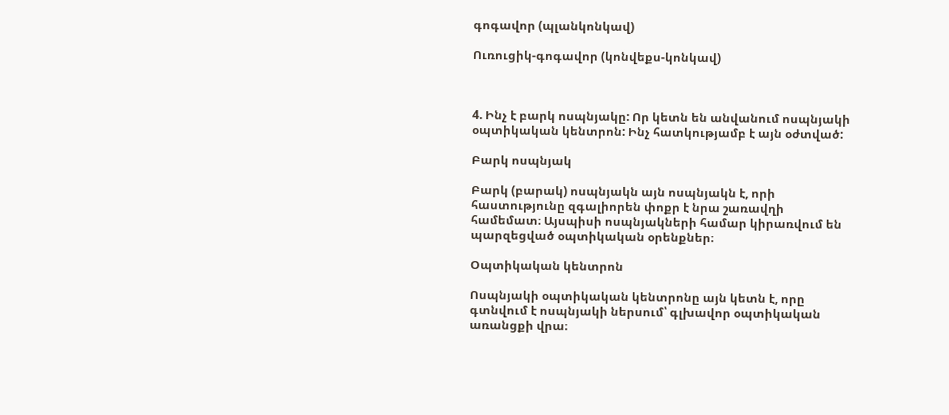գոգավոր (պլանկոնկավ)

Ուռուցիկ-գոգավոր (կոնվեքս-կոնկավ)



4. Ինչ է բարկ ոսպնյակը: Որ կետն են անվանում ոսպնյակի օպտիկական կենտրոն: Ինչ հատկությամբ է այն օժտված:

Բարկ ոսպնյակ

Բարկ (բարակ) ոսպնյակն այն ոսպնյակն է, որի հաստությունը զգալիորեն փոքր է նրա շառավղի համեմատ։ Այսպիսի ոսպնյակների համար կիրառվում են պարզեցված օպտիկական օրենքներ։

Օպտիկական կենտրոն

Ոսպնյակի օպտիկական կենտրոնը այն կետն է, որը գտնվում է ոսպնյակի ներսում՝ գլխավոր օպտիկական առանցքի վրա։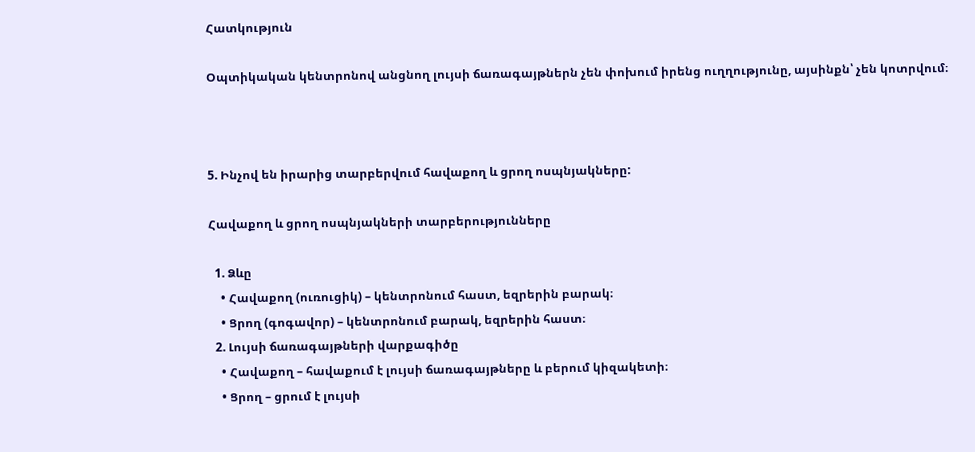Հատկություն

Օպտիկական կենտրոնով անցնող լույսի ճառագայթներն չեն փոխում իրենց ուղղությունը, այսինքն՝ չեն կոտրվում։



5. Ինչով են իրարից տարբերվում հավաքող և ցրող ոսպնյակները:

Հավաքող և ցրող ոսպնյակների տարբերությունները

  1. Ձևը
    • Հավաքող (ուռուցիկ) – կենտրոնում հաստ, եզրերին բարակ։
    • Ցրող (գոգավոր) – կենտրոնում բարակ, եզրերին հաստ։
  2. Լույսի ճառագայթների վարքագիծը
    • Հավաքող – հավաքում է լույսի ճառագայթները և բերում կիզակետի։
    • Ցրող – ցրում է լույսի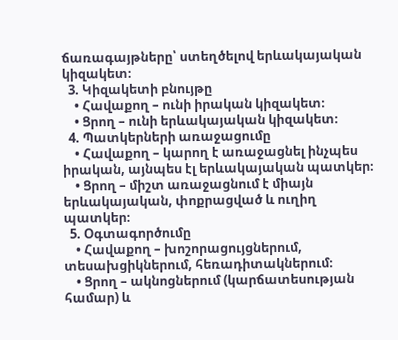ճառագայթները՝ ստեղծելով երևակայական կիզակետ։
  3. Կիզակետի բնույթը
    • Հավաքող – ունի իրական կիզակետ։
    • Ցրող – ունի երևակայական կիզակետ։
  4. Պատկերների առաջացումը
    • Հավաքող – կարող է առաջացնել ինչպես իրական, այնպես էլ երևակայական պատկեր։
    • Ցրող – միշտ առաջացնում է միայն երևակայական, փոքրացված և ուղիղ պատկեր։
  5. Օգտագործումը
    • Հավաքող – խոշորացույցներում, տեսախցիկներում, հեռադիտակներում։
    • Ցրող – ակնոցներում (կարճատեսության համար) և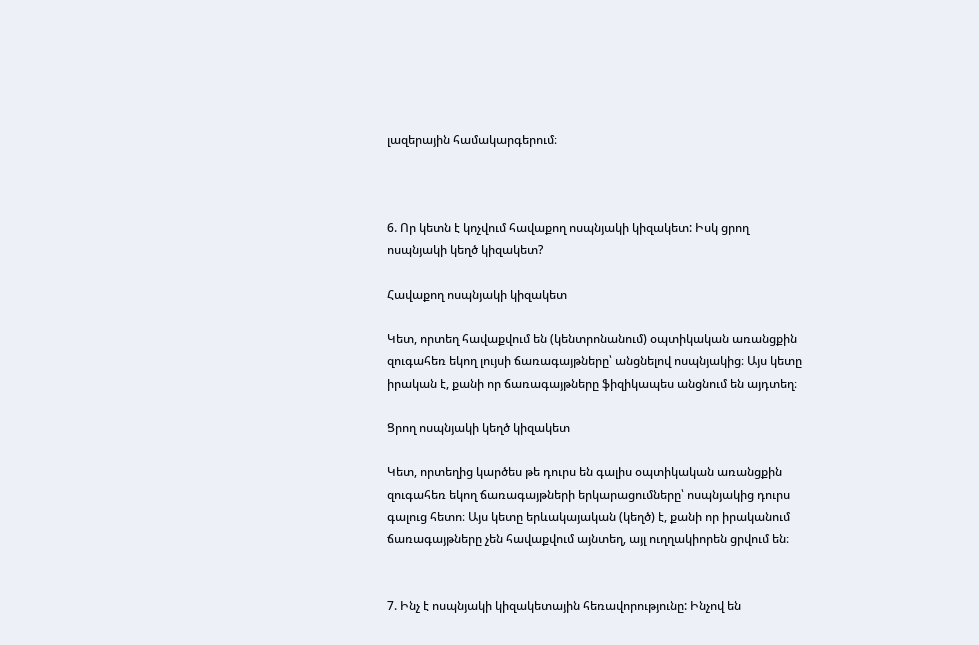լազերային համակարգերում։



6. Որ կետն է կոչվում հավաքող ոսպնյակի կիզակետ: Իսկ ցրող ոսպնյակի կեղծ կիզակետ?

Հավաքող ոսպնյակի կիզակետ

Կետ, որտեղ հավաքվում են (կենտրոնանում) օպտիկական առանցքին զուգահեռ եկող լույսի ճառագայթները՝ անցնելով ոսպնյակից։ Այս կետը իրական է, քանի որ ճառագայթները ֆիզիկապես անցնում են այդտեղ։

Ցրող ոսպնյակի կեղծ կիզակետ

Կետ, որտեղից կարծես թե դուրս են գալիս օպտիկական առանցքին զուգահեռ եկող ճառագայթների երկարացումները՝ ոսպնյակից դուրս գալուց հետո։ Այս կետը երևակայական (կեղծ) է, քանի որ իրականում ճառագայթները չեն հավաքվում այնտեղ, այլ ուղղակիորեն ցրվում են։


7. Ինչ է ոսպնյակի կիզակետային հեռավորությունը: Ինչով են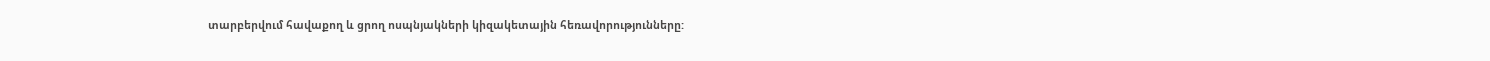տարբերվում հավաքող և ցրող ոսպնյակների կիզակետային հեռավորությունները: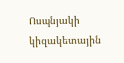Ոսպնյակի կիզակետային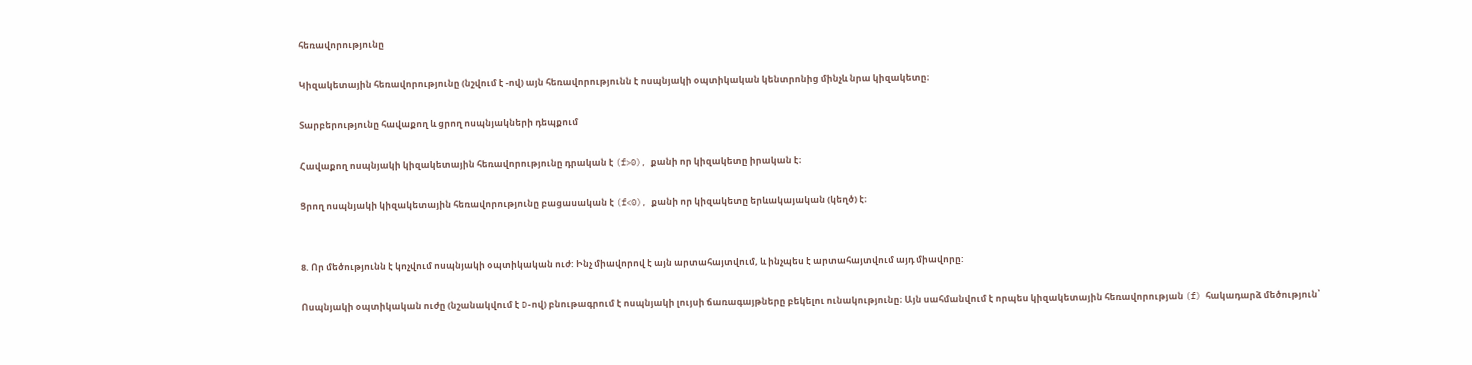հեռավորությունը

Կիզակետային հեռավորությունը (նշվում է -ով) այն հեռավորությունն է ոսպնյակի օպտիկական կենտրոնից մինչև նրա կիզակետը։

Տարբերությունը հավաքող և ցրող ոսպնյակների դեպքում

Հավաքող ոսպնյակի կիզակետային հեռավորությունը դրական է (f>0), քանի որ կիզակետը իրական է։

Ցրող ոսպնյակի կիզակետային հեռավորությունը բացասական է (f<0), քանի որ կիզակետը երևակայական (կեղծ) է։


8. Որ մեծությունն է կոչվում ոսպնյակի օպտիկական ուժ: Ինչ միավորով է այն արտահայտվում, և ինչպես է արտահայտվում այդ միավորը:

Ոսպնյակի օպտիկական ուժը (նշանակվում է D-ով) բնութագրում է ոսպնյակի լույսի ճառագայթները բեկելու ունակությունը։ Այն սահմանվում է որպես կիզակետային հեռավորության (f) հակադարձ մեծություն՝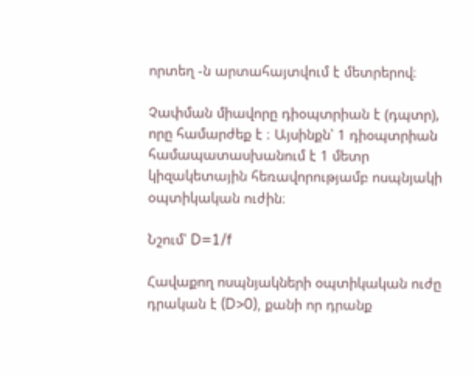որտեղ -ն արտահայտվում է մետրերով։

Չափման միավորը դիօպտրիան է (դպտր), որը համարժեք է ։ Այսինքն՝ 1 դիօպտրիան համապատասխանում է 1 մետր կիզակետային հեռավորությամբ ոսպնյակի օպտիկական ուժին։

Նշում՝ D=1/f

Հավաքող ոսպնյակների օպտիկական ուժը դրական է (D>0), քանի որ դրանք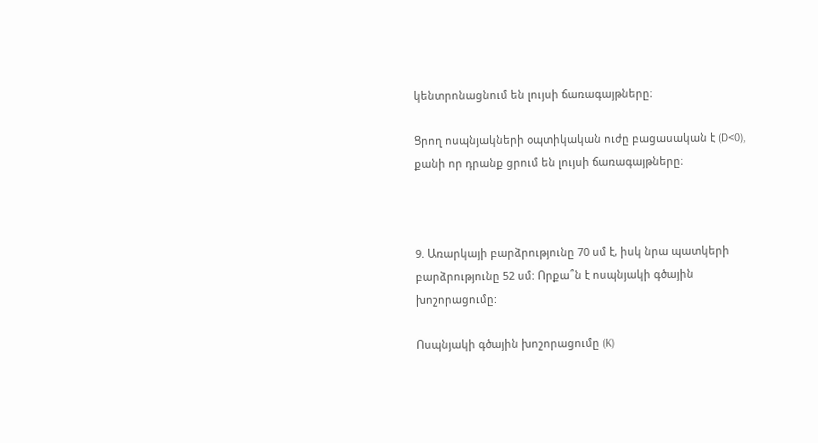կենտրոնացնում են լույսի ճառագայթները։

Ցրող ոսպնյակների օպտիկական ուժը բացասական է (D<0), քանի որ դրանք ցրում են լույսի ճառագայթները։



9. Առարկայի բարձրությունը 70 սմ է, իսկ նրա պատկերի բարձրությունը 52 սմ: Որքա՞ն է ոսպնյակի գծային խոշորացումը:

Ոսպնյակի գծային խոշորացումը (K)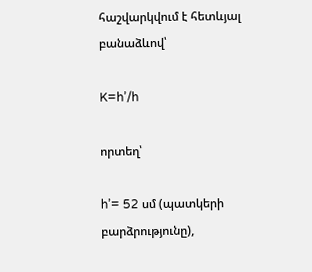հաշվարկվում է հետևյալ բանաձևով՝

K=h’/h

որտեղ՝

h’= 52 սմ (պատկերի բարձրությունը),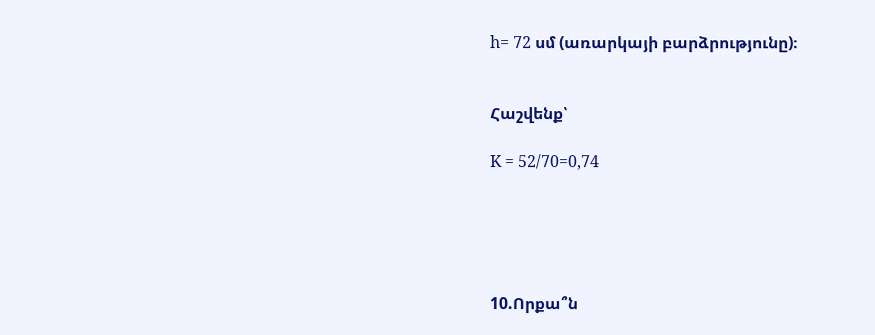h= 72 սմ (առարկայի բարձրությունը)։


Հաշվենք՝

K = 52/70=0,74





10.Որքա՞ն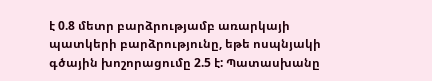է 0.8 մետր բարձրությամբ առարկայի պատկերի բարձրությունը, եթե ոսպնյակի գծային խոշորացումը 2.5 է: Պատասխանը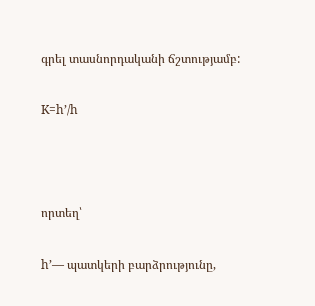գրել տասնորդականի ճշտությամբ:

K=h’/h



որտեղ՝

h’— պատկերի բարձրությունը,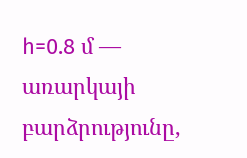h=0.8 մ — առարկայի բարձրությունը,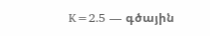K=2.5 — գծային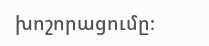խոշորացումը։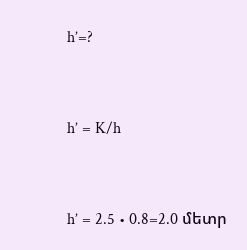h’=?



h’ = K/h



h’ = 2.5 • 0.8=2.0 մետր